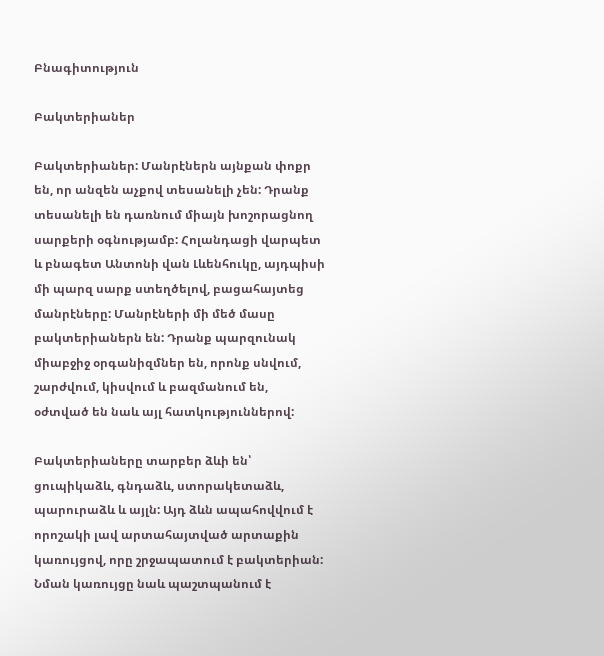Բնագիտություն

Բակտերիաներ

Բակտերիաներ: Մանրէներն այնքան փոքր են, որ անզեն աչքով տեսանելի չեն: Դրանք տեսանելի են դառնում միայն խոշորացնող սարքերի օգնությամբ: Հոլանդացի վարպետ և բնագետ Անտոնի վան Լևենհուկը, այդպիսի մի պարզ սարք ստեղծելով, բացահայտեց մանրէները: Մանրէների մի մեծ մասը բակտերիաներն են: Դրանք պարզունակ միաբջիջ օրգանիզմներ են, որոնք սնվում, շարժվում, կիսվում և բազմանում են, օժտված են նաև այլ հատկություններով:

Բակտերիաները տարբեր ձևի են՝ ցուպիկաձև, գնդաձև, ստորակետաձև, պարուրաձև և այլն: Այդ ձևն ապահովվում է որոշակի լավ արտահայտված արտաքին կառույցով, որը շրջապատում է բակտերիան: Նման կառույցը նաև պաշտպանում է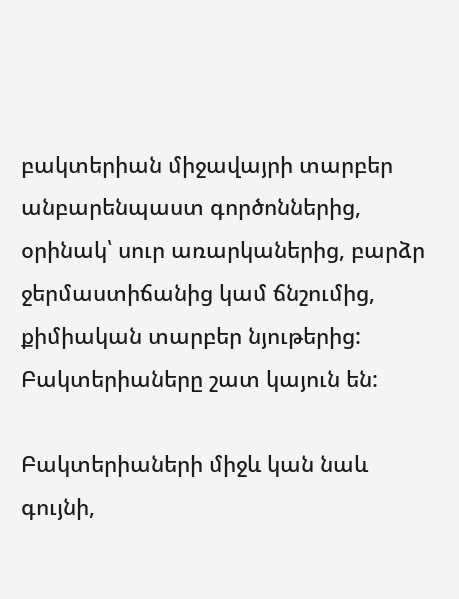բակտերիան միջավայրի տարբեր անբարենպաստ գործոններից, օրինակ՝ սուր առարկաներից, բարձր ջերմաստիճանից կամ ճնշումից, քիմիական տարբեր նյութերից: Բակտերիաները շատ կայուն են:

Բակտերիաների միջև կան նաև գույնի,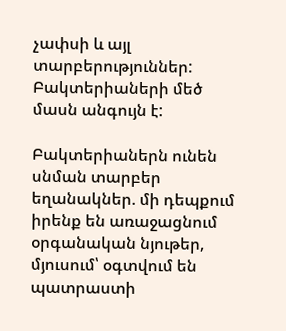չափսի և այլ տարբերություններ: Բակտերիաների մեծ մասն անգույն է:

Բակտերիաներն ունեն սնման տարբեր եղանակներ. մի դեպքում իրենք են առաջացնում օրգանական նյութեր, մյուսում՝ օգտվում են պատրաստի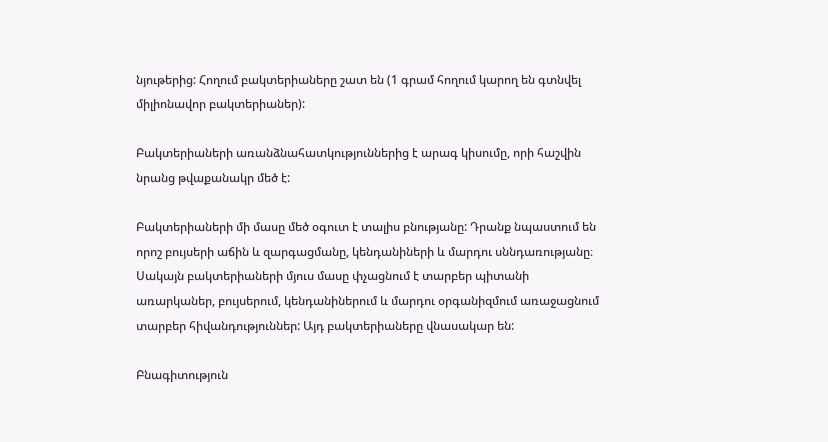նյութերից: Հողում բակտերիաները շատ են (1 գրամ հողում կարող են գտնվել միլիոնավոր բակտերիաներ):

Բակտերիաների առանձնահատկություններից է արագ կիսումը, որի հաշվին նրանց թվաքանակր մեծ է:

Բակտերիաների մի մասը մեծ օգուտ է տալիս բնությանը: Դրանք նպաստում են որոշ բույսերի աճին և զարգացմանը, կենդանիների և մարդու սննդառությանը։ Սակայն բակտերիաների մյուս մասը փչացնում է տարբեր պիտանի առարկաներ, բույսերում, կենդանիներում և մարդու օրգանիզմում առաջացնում տարբեր հիվանդություններ: Այդ բակտերիաները վնասակար են:

Բնագիտություն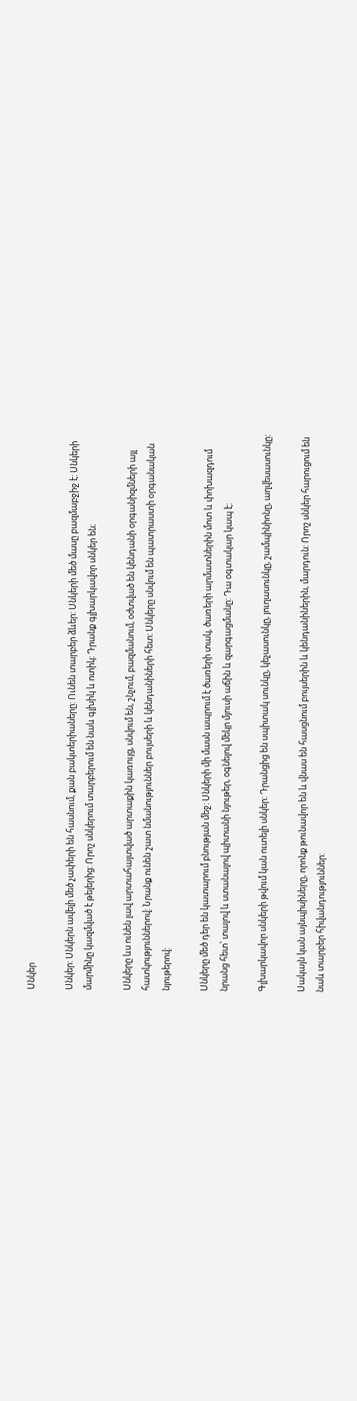Սնկեր

Սնկեր: Սնկերն ավելի մեծ չափերի են հասնում, քան բակտերիաները: Ունեն տարբեր ձևեր: Սնկերի մեծ մասը բազմաբջիջ է: Սնկերի մարմինը կազմված է թելերից: Որոշ սնկերում տարբերում են նաև գլխիկ և ոտիկ: Դրանք գլխարկավոր սնկեր են։

Սնկերը ևս ունեն լավ արտահայտված արտաքին կառույց, սնվում են, շնչում, բազմանում, օժտված են կենդանի օրգանիզմների այլ հատկություններով: Նրանք ունեն շատ նմանություններ բույսերի և կենդանիների հետ: Սնկերը սնվում են պատրաստի օրգանական նյութերով:

Սնկերը մեծ դեր են կատարում բնության մեջ: Սնկերի մի մասն ապրում է ծառերի տակ, ծառերի արմատներին մոտ և փոխազդում նրանց հետ՝ տալով և ստանալով պիտանի նյութեր, օգնելով մեկր մյուսի աճին և զարգացմանը: Դա օգտակար կապ է:

Գլխարկավոր սնկերի թվում կան ուտելի սնկեր: Դրանցից են սպիտակ սունկը, կեչասունկը, յուղասունկը, շամպինիոնը, աղվեսասունկը:

Սակայն կան այնպիսիները, որոնք թունավոր են և վնաս են հասցնում բույսերին և կենդանիներին, մարդուն: Որոշ սնկեր հարուցում են նաև տարբեր հիվանդություններ: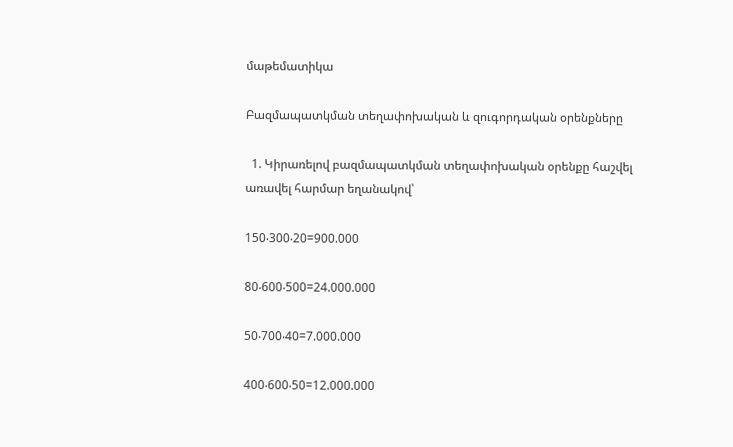մաթեմատիկա

Բազմապատկման տեղափոխական և զուգորդական օրենքները

  1. Կիրառելով բազմապատկման տեղափոխական օրենքը հաշվել առավել հարմար եղանակով՝

150‧300‧20=900.000

80‧600‧500=24.000.000

50‧700‧40=7.000.000

400‧600‧50=12.000.000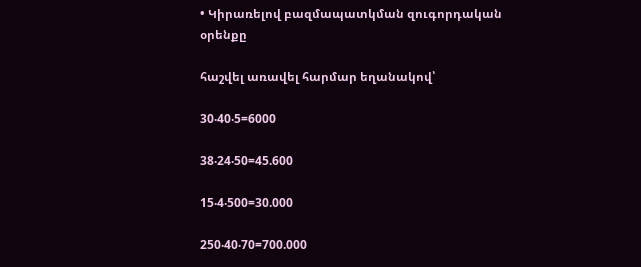• Կիրառելով բազմապատկման զուգորդական օրենքը

հաշվել առավել հարմար եղանակով՝

30‧40‧5=6000

38‧24‧50=45.600

15‧4‧500=30.000

250‧40‧70=700.000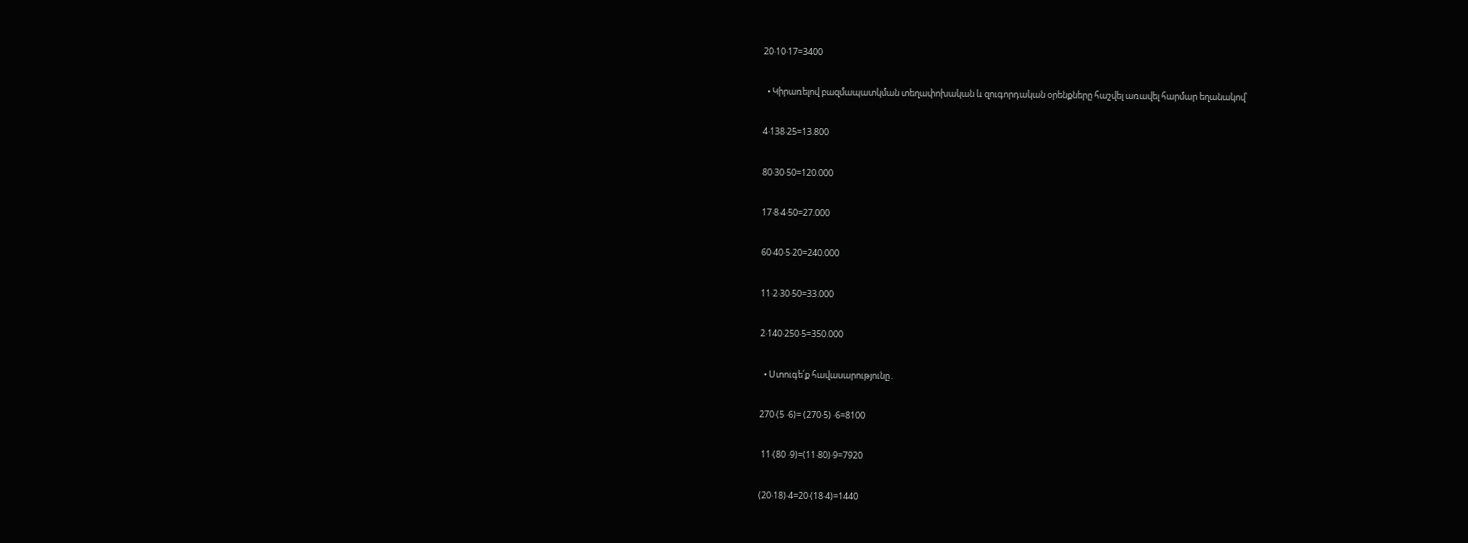20‧10‧17=3400

  • Կիրառելով բազմապատկման տեղափոխական և զուգորդական օրենքները հաշվել առավել հարմար եղանակով՝

4‧138‧25=13.800

80‧30‧50=120.000

17‧8‧4‧50=27.000

60‧40‧5‧20=240.000

11‧2‧30‧50=33.000

2‧140‧250‧5=350.000

  • Ստուգե՛ք հավասարությունը․

270‧(5 ‧6)= (270‧5) ‧6=8100

 11‧(80 ‧9)=(11‧80)‧9=7920

(20‧18)‧4=20‧(18‧4)=1440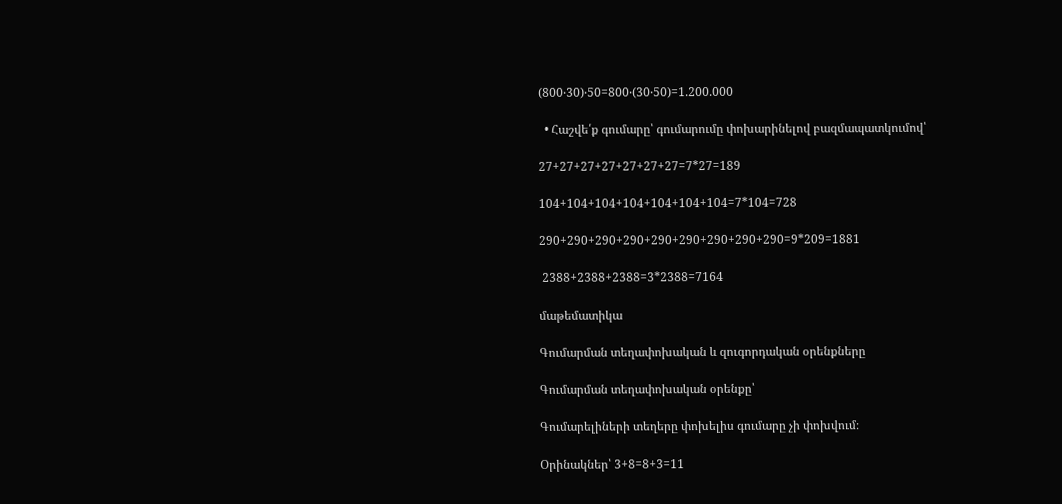(800‧30)‧50=800‧(30‧50)=1.200.000

  • Հաշվե՛ք գումարը՝ գումարումը փոխարինելով բազմապատկումով՝

27+27+27+27+27+27+27=7*27=189

104+104+104+104+104+104+104=7*104=728

290+290+290+290+290+290+290+290+290=9*209=1881

 2388+2388+2388=3*2388=7164

մաթեմատիկա

Գումարման տեղափոխական և զուգորդական օրենքները

Գումարման տեղափոխական օրենքը՝

Գումարելիների տեղերը փոխելիս գումարը չի փոխվում։

Օրինակներ՝ 3+8=8+3=11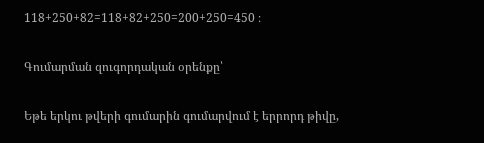118+250+82=118+82+250=200+250=450 ։

Գումարման զուգորդական օրենքը՝

Եթե երկու թվերի գումարին գումարվում է երրորդ թիվը,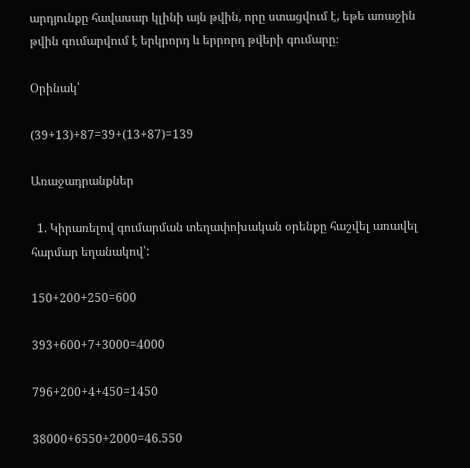արդյունքը հավասար կլինի այն թվին, որը ստացվում է, եթե առաջին թվին գումարվում է երկրորդ և երրորդ թվերի գումարը։

Օրինակ՝

(39+13)+87=39+(13+87)=139

Առաջադրանքներ

  1. Կիրառելով գումարման տեղափոխական օրենքը հաշվել առավել հարմար եղանակով՝:

150+200+250=600

393+600+7+3000=4000

796+200+4+450=1450

38000+6550+2000=46.550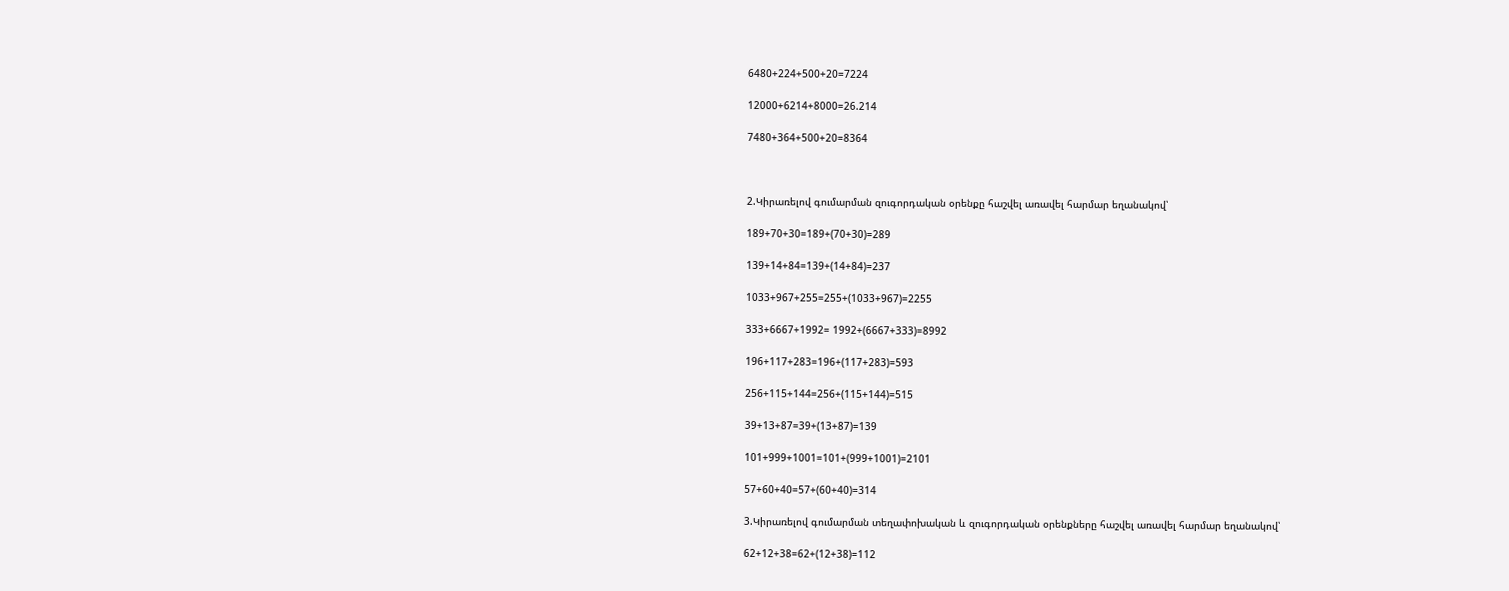6480+224+500+20=7224

12000+6214+8000=26.214

7480+364+500+20=8364



2.Կիրառելով գումարման զուգորդական օրենքը հաշվել առավել հարմար եղանակով՝

189+70+30=189+(70+30)=289

139+14+84=139+(14+84)=237

1033+967+255=255+(1033+967)=2255

333+6667+1992= 1992+(6667+333)=8992

196+117+283=196+(117+283)=593

256+115+144=256+(115+144)=515

39+13+87=39+(13+87)=139

101+999+1001=101+(999+1001)=2101

57+60+40=57+(60+40)=314

3.Կիրառելով գումարման տեղափոխական և զուգորդական օրենքները հաշվել առավել հարմար եղանակով՝

62+12+38=62+(12+38)=112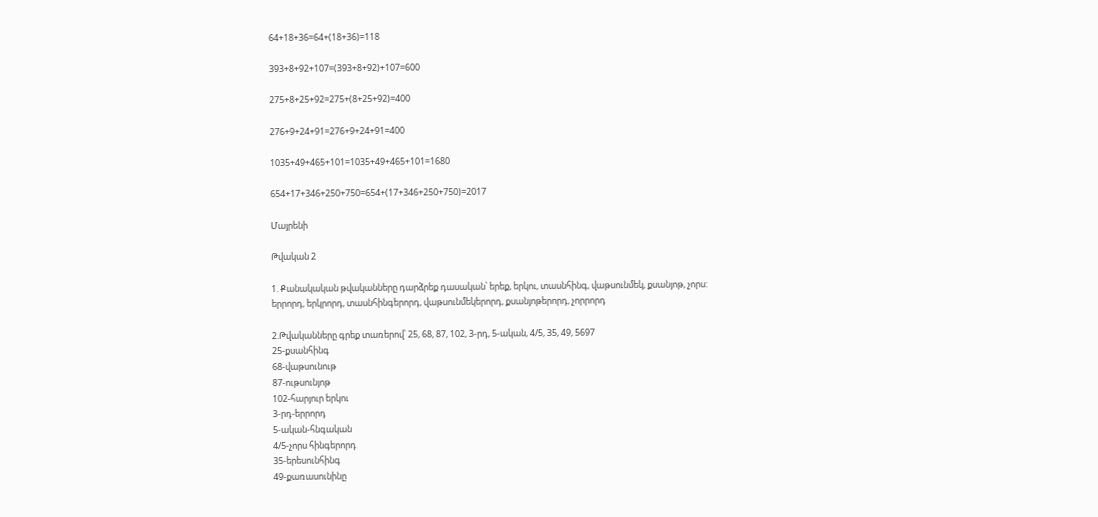64+18+36=64+(18+36)=118

393+8+92+107=(393+8+92)+107=600

275+8+25+92=275+(8+25+92)=400

276+9+24+91=276+9+24+91=400

1035+49+465+101=1035+49+465+101=1680

654+17+346+250+750=654+(17+346+250+750)=2017

Մայրենի

Թվական 2

1. Քանակական թվականները դարձրեք դասական՝ երեք, երկու, տասնհինգ, վաթսունմեկ, քսանյոթ, չորս:
երրորդ, երկրորդ, տասնհինգերորդ, վաթսունմեկերորդ, քսանյոթերորդ, չորրորդ

2.Թվականները գրեք տառերով՝ 25, 68, 87, 102, 3-րդ, 5-ական, 4/5, 35, 49, 5697
25-քսանհինգ
68-վաթսունութ
87-ութսունյոթ
102-հարյուր երկու
3-րդ-երրորդ
5-ական-հնգական
4/5-չորս հինգերորդ
35-երեսունհինգ
49-քառասունինը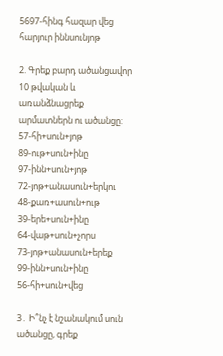5697-հինգ հազար վեց հարյուր իննսունյոթ

2. Գրեք բարդ ածանցավոր 10 թվական և առանձնացրեք արմատներն ու ածանցը:
57-հի+սուն+յոթ
89-ութ+սուն+ինը
97-ինն+սուն+յոթ
72-յոթ+անասուն+երկու
48-քառ+ասուն+ութ
39-երե+սուն+ինը
64-վաթ+սուն+չորս
73-յոթ+անասուն+երեք
99-ինն+սուն+ինը
56-հի+սուն+վեց

3․ Ի՞նչ է նշանակում սուն ածանցը, գրեք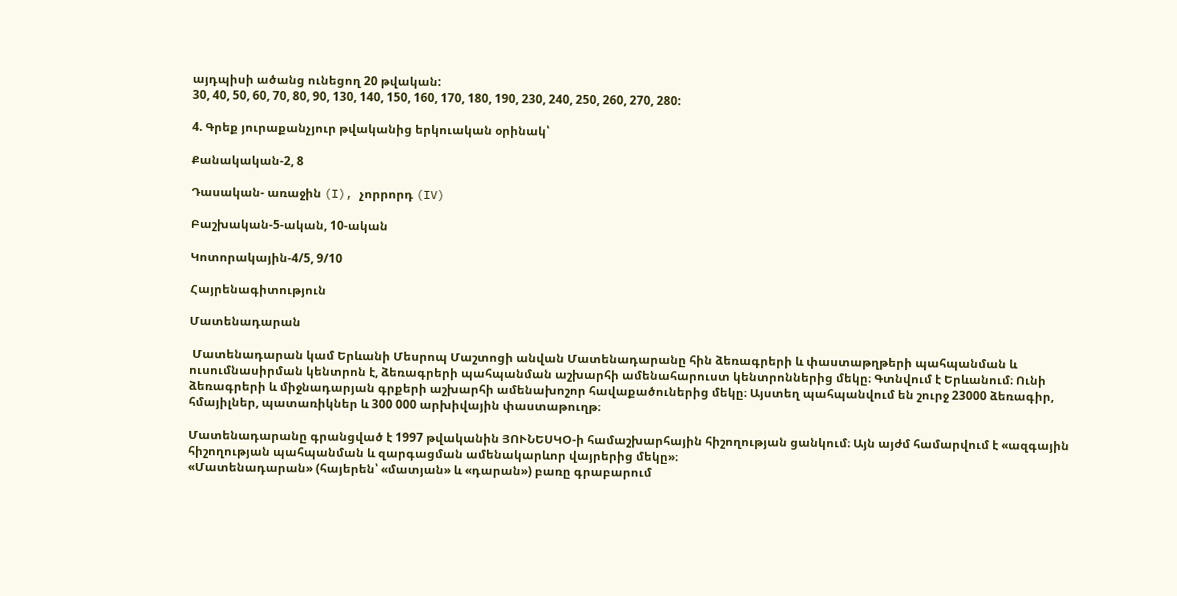այդպիսի ածանց ունեցող 20 թվական:
30, 40, 50, 60, 70, 80, 90, 130, 140, 150, 160, 170, 180, 190, 230, 240, 250, 260, 270, 280:

4. Գրեք յուրաքանչյուր թվականից երկուական օրինակ՝

Քանակական-2, 8

Դասական- առաջին (I), չորրորդ (IV)

Բաշխական-5-ական, 10-ական

Կոտորակային-4/5, 9/10

Հայրենագիտություն

Մատենադարան

 Մատենադարան կամ Երևանի Մեսրոպ Մաշտոցի անվան Մատենադարանը հին ձեռագրերի և փաստաթղթերի պահպանման և ուսումնասիրման կենտրոն է, ձեռագրերի պահպանման աշխարհի ամենահարուստ կենտրոններից մեկը։ Գտնվում է Երևանում։ Ունի ձեռագրերի և միջնադարյան գրքերի աշխարհի ամենախոշոր հավաքածուներից մեկը։ Այստեղ պահպանվում են շուրջ 23000 ձեռագիր, հմայիլներ, պատառիկներ և 300 000 արխիվային փաստաթուղթ։

Մատենադարանը գրանցված է 1997 թվականին ՅՈՒՆԵՍԿՕ-ի համաշխարհային հիշողության ցանկում։ Այն այժմ համարվում է «ազգային հիշողության պահպանման և զարգացման ամենակարևոր վայրերից մեկը»։
«Մատենադարան» (հայերեն՝ «մատյան» և «դարան») բառը գրաբարում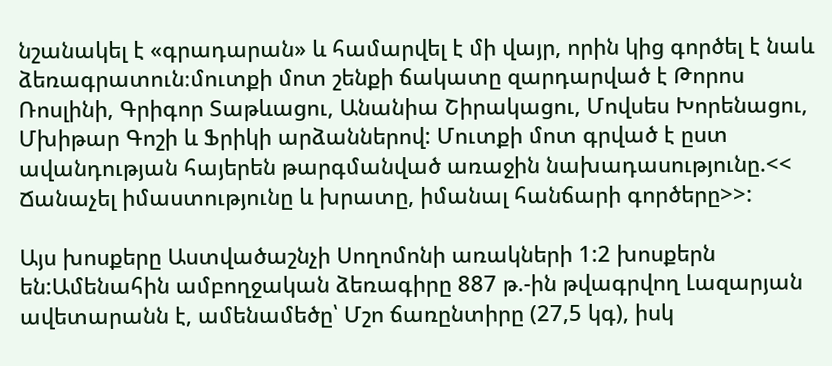նշանակել է «գրադարան» և համարվել է մի վայր, որին կից գործել է նաև ձեռագրատուն։մուտքի մոտ շենքի ճակատը զարդարված է Թորոս Ռոսլինի, Գրիգոր Տաթևացու, Անանիա Շիրակացու, Մովսես Խորենացու, Մխիթար Գոշի և Ֆրիկի արձաններով: Մուտքի մոտ գրված է ըստ ավանդության հայերեն թարգմանված առաջին նախադասությունը.<< Ճանաչել իմաստությունը և խրատը, իմանալ հանճարի գործերը>>:

Այս խոսքերը Աստվածաշնչի Սողոմոնի առակների 1:2 խոսքերն են:Ամենահին ամբողջական ձեռագիրը 887 թ.-ին թվագրվող Լազարյան ավետարանն է, ամենամեծը՝ Մշո ճառընտիրը (27,5 կգ), իսկ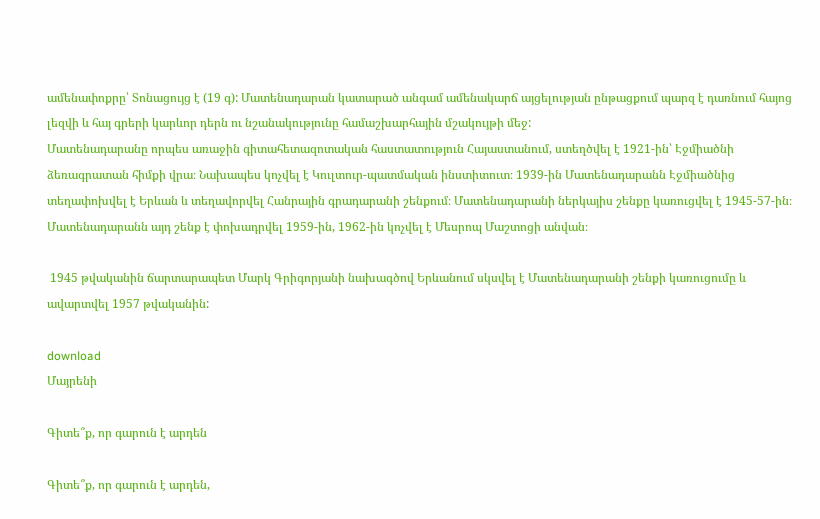ամենափոքրը՝ Տոնացույց է (19 գ): Մատենադարան կատարած անգամ ամենակարճ այցելության ընթացքում պարզ է դառնում հայոց լեզվի և հայ գրերի կարևոր դերն ու նշանակությունը համաշխարհային մշակույթի մեջ:
Մատենադարանը որպես առաջին գիտահետազոտական հաստատություն Հայաստանում, ստեղծվել է 1921-ին՝ Էջմիածնի ձեռագրատան հիմքի վրա։ Նախապես կոչվել է Կուլտուր-պատմական ինստիտուտ։ 1939-ին Մատենադարանն Էջմիածնից տեղափոխվել է Երևան և տեղավորվել Հանրային գրադարանի շենքում։ Մատենադարանի ներկայիս շենքը կառուցվել է 1945-57-ին։ Մատենադարանն այդ շենք է փոխադրվել 1959-ին, 1962-ին կոչվել է Մեսրոպ Մաշտոցի անվան։

 1945 թվականին ճարտարապետ Մարկ Գրիգորյանի նախագծով Երևանում սկսվել է Մատենադարանի շենքի կառուցումը և ավարտվել 1957 թվականին:

download
Մայրենի

Գիտե՞ք, որ գարուն է արդեն

Գիտե՞ք, որ գարուն է արդեն,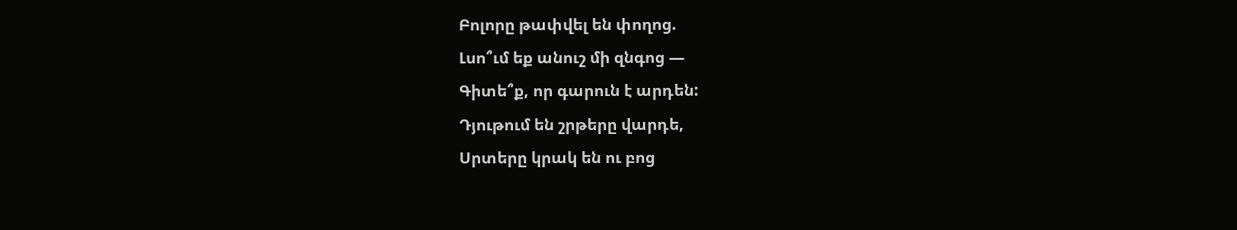Բոլորը թափվել են փողոց.
Լսո՞ւմ եք անուշ մի զնգոց —
Գիտե՞ք, որ գարուն է արդեն:
Դյութում են շրթերը վարդե,
Սրտերը կրակ են ու բոց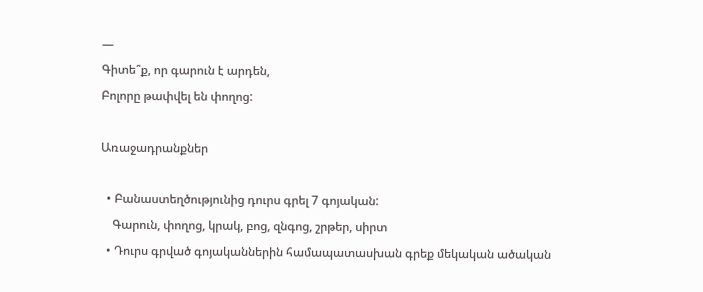—
Գիտե՞ք, որ գարուն է արդեն,
Բոլորը թափվել են փողոց:

Առաջադրանքներ

  • Բանաստեղծությունից դուրս գրել 7 գոյական:
    Գարուն, փողոց, կրակ, բոց, զնգոց, շրթեր, սիրտ
  • Դուրս գրված գոյականներին համապատասխան գրեք մեկական ածական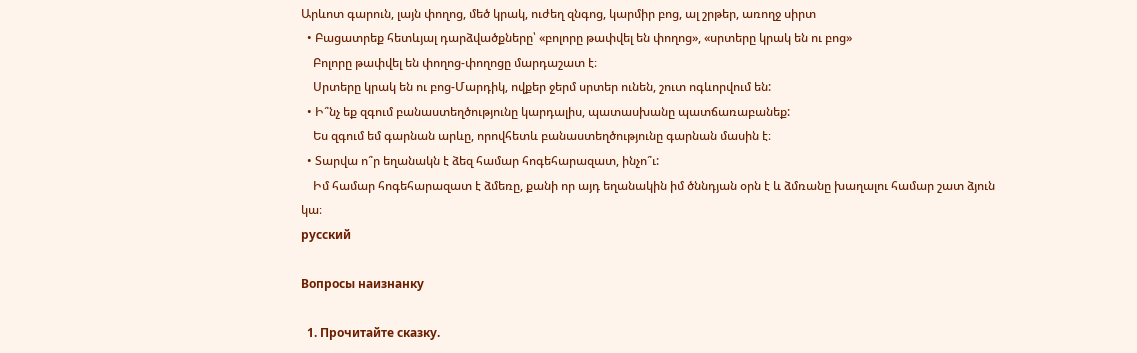Արևոտ գարուն, լայն փողոց, մեծ կրակ, ուժեղ զնգոց, կարմիր բոց, ալ շրթեր, առողջ սիրտ
  • Բացատրեք հետևյալ դարձվածքները՝ «բոլորը թափվել են փողոց», «սրտերը կրակ են ու բոց»
    Բոլորը թափվել են փողոց-փողոցը մարդաշատ է։
    Սրտերը կրակ են ու բոց-Մարդիկ, ովքեր ջերմ սրտեր ունեն, շուտ ոգևորվում են:
  • Ի՞նչ եք զգում բանաստեղծությունը կարդալիս, պատասխանը պատճառաբանեք:
    Ես զգում եմ գարնան արևը, որովհետև բանաստեղծությունը գարնան մասին է։
  • Տարվա ո՞ր եղանակն է ձեզ համար հոգեհարազատ, ինչո՞ւ:
    Իմ համար հոգեհարազատ է ձմեռը, քանի որ այդ եղանակին իմ ծննդյան օրն է և ձմռանը խաղալու համար շատ ձյուն կա։
русский

Вопросы наизнанку

  1. Прочитайте сказку.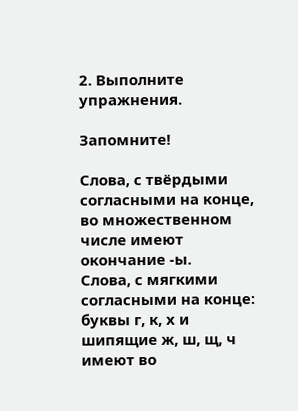2. Выполните упражнения.

Запомните!

Слова, с твёрдыми согласными на конце, во множественном числе имеют окончание -ы.
Слова, с мягкими согласными на конце: буквы г, к, х и шипящие ж, ш, щ, ч имеют во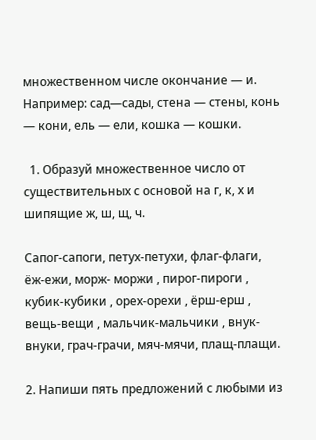множественном числе окончание — и.
Например: сад—сады, стена — стены, конь — кони, ель — ели, кошка — кошки.

  1. Образуй множественное число от существительных с основой на г, к, х и шипящие ж, ш, щ, ч.

Сапог-сапоги, петух-петухи, флаг-флаги, ёж-ежи, морж- моржи , пирог-пироги , кубик-кубики , орех-орехи , ёрш-ерш , вещь-вещи , мальчик-мальчики , внук- внуки, грач-грачи, мяч-мячи, плащ-плащи.

2. Напиши пять предложений с любыми из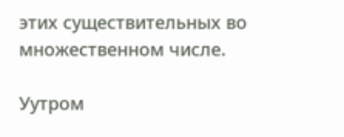этих существительных во множественном числе.

Уутром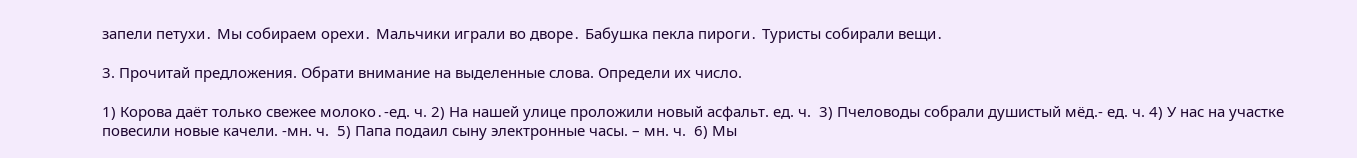запели петухи․ Мы собираем орехи․ Мальчики играли во дворе․ Бабушка пекла пироги․ Туристы собирали вещи․

3. Прочитай предложения. Обрати внимание на выделенные слова. Определи их число.

1) Корова даёт только свежее молоко․-ед. ч. 2) На нашей улице проложили новый асфальт. ед. ч.  3) Пчеловоды собрали душистый мёд.- ед. ч. 4) У нас на участке повесили новые качели. -мн. ч.  5) Папа подаил сыну электронные часы. – мн. ч.  6) Мы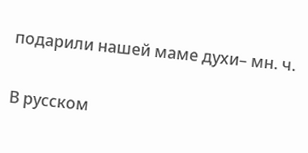подарили нашей маме духи– мн. ч.

В русском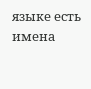языке есть имена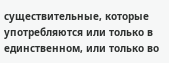существительные, которые употребляются или только в единственном, или только во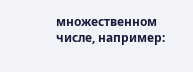множественном числе, например: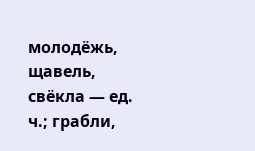молодёжь, щавель, свёкла — ед. ч.; грабли,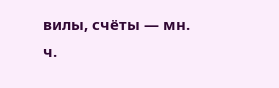вилы, счёты — мн. ч.